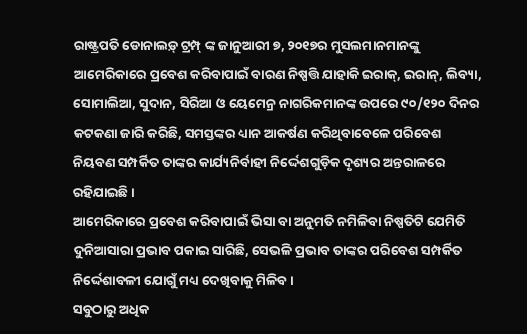ରାଷ୍ଟ୍ରପତି ଡୋନାଲଡ଼୍ ଟ୍ରମ୍ପ୍ ଙ୍କ ଜାନୁଆରୀ ୭, ୨୦୧୭ର ମୁସଲମାନମାନଙ୍କୁ ଆମେରିକାରେ ପ୍ରବେଶ କରିବାପାଇଁ ବାରଣ ନିଷ୍ପତ୍ତି ଯାହାକି ଇରାକ୍, ଇରାନ୍, ଲିବ୍ୟା, ସୋମାଲିଆ, ସୁଦାନ, ସିରିଆ ଓ ୟେମେନ୍ର ନାଗରିକମାନଙ୍କ ଉପରେ ୯୦/୧୨୦ ଦିନର କଟକଣା ଜାରି କରିଛି, ସମସ୍ତଙ୍କର ଧ୍ୟାନ ଆକର୍ଷଣ କରିଥିବାବେଳେ ପରିବେଶ ନିୟବଣ ସମ୍ପର୍କିତ ତାଙ୍କର କାର୍ଯ୍ୟନିର୍ବାହୀ ନିର୍ଦ୍ଦେଶଗୁଡ଼ିକ ଦୃଶ୍ୟର ଅନ୍ତରାଳରେ ରହିଯାଇଛି ।
ଆମେରିକାରେ ପ୍ରବେଶ କରିବାପାଇଁ ଭିସା ବା ଅନୁମତି ନମିଳିବା ନିଷ୍ପତିଟି ଯେମିତି ଦୁନିଆସାରା ପ୍ରଭାବ ପକାଇ ସାରିଛି, ସେଭଳି ପ୍ରଭାବ ତାଙ୍କର ପରିବେଶ ସମ୍ପର୍କିତ ନିର୍ଦ୍ଦେଶାବଳୀ ଯୋଗୁଁ ମଧ୍ୟ ଦେଖିବାକୁ ମିଳିବ ।
ସବୁଠାରୁ ଅଧିକ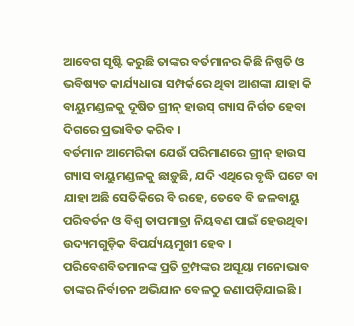ଆବେଗ ସୃଷ୍ଟି କରୁଛି ତାଙ୍କର ବର୍ତମାନର କିଛି ନିଷ୍ପତି ଓ ଭବିଷ୍ୟତ କାର୍ଯ୍ୟଧାରା ସମ୍ପର୍କରେ ଥିବା ଆଶଙ୍କା ଯାହା କି ବାୟୁମଣ୍ଡଳକୁ ଦୂଷିତ ଗ୍ରୀନ୍ ହାଉସ୍ ଗ୍ୟାସ ନିର୍ଗତ ହେବା ଦିଗରେ ପ୍ରଭାବିତ କରିବ ।
ବର୍ତମାନ ଆମେରିକା ଯେଉଁ ପରିମାଣରେ ଗ୍ରୀନ୍ ହାଉସ ଗ୍ୟାସ ବାୟୁମଣ୍ଡଳକୁ ଛାଡ଼ୁଛି, ଯଦି ଏଥିରେ ବୃଦ୍ଧି ଘଟେ ବା ଯାହା ଅଛି ସେତିକିରେ ବି ରହେ, ତେବେ ବି ଜଳବାୟୁ ପରିବର୍ତନ ଓ ବିଶ୍ୱ ତାପମାତ୍ରା ନିୟବଣ ପାଇଁ ହେଉଥିବା ଉଦ୍ୟମଗୁଡ଼ିକ ବିପର୍ଯ୍ୟୟମୁଖୀ ହେବ ।
ପରିବେଶବିତମାନଙ୍କ ପ୍ରତି ଟ୍ରମ୍ପଙ୍କର ଅସୂୟା ମନୋଭାବ ତାଙ୍କର ନିର୍ବାଚନ ଅଭିଯାନ ବେଳଠୁ ଜଣାପଡ଼ିଯାଇଛି ।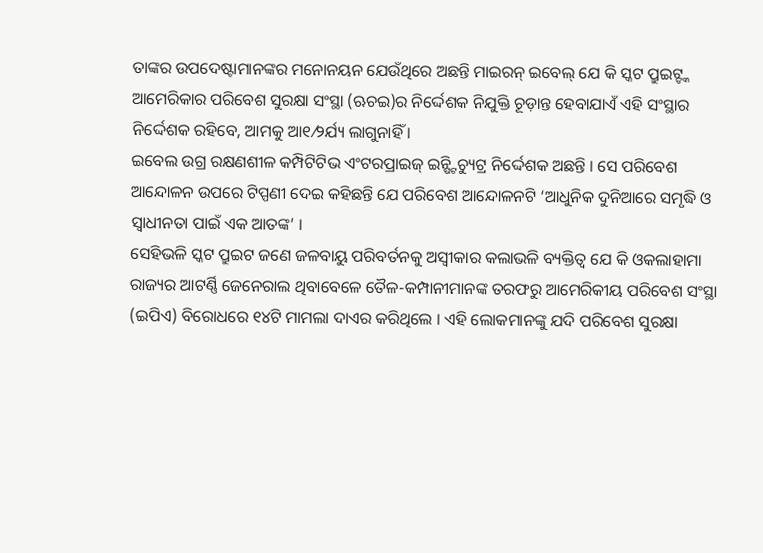ତାଙ୍କର ଉପଦେଷ୍ଟାମାନଙ୍କର ମନୋନୟନ ଯେଉଁଥିରେ ଅଛନ୍ତି ମାଇରନ୍ ଇବେଲ୍ ଯେ କି ସ୍କଟ ପ୍ରୁଇଟ୍ଙ୍କ ଆମେରିକାର ପରିବେଶ ସୁରକ୍ଷା ସଂସ୍ଥା (ଋଚଇ)ର ନିର୍ଦ୍ଦେଶକ ନିଯୁକ୍ତି ଚୂଡ଼ାନ୍ତ ହେବାଯାଏଁ ଏହି ସଂସ୍ଥାର ନିର୍ଦ୍ଦେଶକ ରହିବେ, ଆମକୁ ଆ୧⁄୨ର୍ଯ୍ୟ ଲାଗୁନାହିଁ ।
ଇବେଲ ଉଗ୍ର ରକ୍ଷଣଶୀଳ କମ୍ପିଟିଟିଭ ଏଂଟରପ୍ରାଇଜ୍ ଇନ୍ଷ୍ଟିଚ୍ୟୁଟ୍ର ନିର୍ଦ୍ଦେଶକ ଅଛନ୍ତି । ସେ ପରିବେଶ ଆନ୍ଦୋଳନ ଉପରେ ଟିପ୍ପଣୀ ଦେଇ କହିଛନ୍ତି ଯେ ପରିବେଶ ଆନ୍ଦୋଳନଟି ‘ଆଧୁନିକ ଦୁନିଆରେ ସମୃଦ୍ଧି ଓ ସ୍ୱାଧୀନତା ପାଇଁ ଏକ ଆତଙ୍କ’ ।
ସେହିଭଳି ସ୍କଟ ପ୍ରୁଇଟ ଜଣେ ଜଳବାୟୁ ପରିବର୍ତନକୁ ଅସ୍ୱୀକାର କଲାଭଳି ବ୍ୟକ୍ତିତ୍ୱ ଯେ କି ଓକଲାହାମା ରାଜ୍ୟର ଆଟର୍ଣ୍ଣି ଜେନେରାଲ ଥିବାବେଳେ ତୈଳ-କମ୍ପାନୀମାନଙ୍କ ତରଫରୁ ଆମେରିକୀୟ ପରିବେଶ ସଂସ୍ଥା (ଇପିଏ) ବିରୋଧରେ ୧୪ଟି ମାମଲା ଦାଏର କରିଥିଲେ । ଏହି ଲୋକମାନଙ୍କୁ ଯଦି ପରିବେଶ ସୁରକ୍ଷା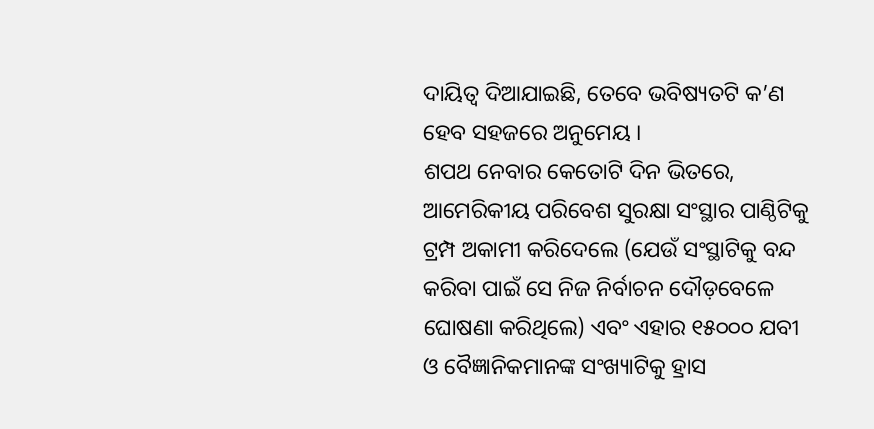ଦାୟିତ୍ୱ ଦିଆଯାଇଛି, ତେବେ ଭବିଷ୍ୟତଟି କ’ଣ ହେବ ସହଜରେ ଅନୁମେୟ ।
ଶପଥ ନେବାର କେତୋଟି ଦିନ ଭିତରେ, ଆମେରିକୀୟ ପରିବେଶ ସୁରକ୍ଷା ସଂସ୍ଥାର ପାଣ୍ଠିଟିକୁ ଟ୍ରମ୍ପ ଅକାମୀ କରିଦେଲେ (ଯେଉଁ ସଂସ୍ଥାଟିକୁ ବନ୍ଦ କରିବା ପାଇଁ ସେ ନିଜ ନିର୍ବାଚନ ଦୌଡ଼ବେଳେ ଘୋଷଣା କରିଥିଲେ) ଏବଂ ଏହାର ୧୫୦୦୦ ଯବୀ ଓ ବୈଜ୍ଞାନିକମାନଙ୍କ ସଂଖ୍ୟାଟିକୁ ହ୍ରାସ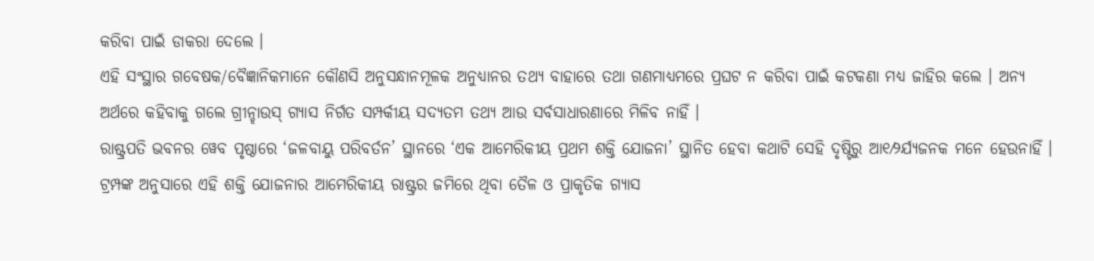କରିବା ପାଇଁ ଡାକରା ଦେଲେ ।
ଏହି ସଂସ୍ଥାର ଗବେଷକ/ବୈଜ୍ଞାନିକମାନେ କୌଣସି ଅନୁସନ୍ଧାନମୂଳକ ଅନୁଧ୍ୟାନର ତଥ୍ୟ ବାହାରେ ତଥା ଗଣମାଧ୍ୟମରେ ପ୍ରଘଟ ନ କରିବା ପାଇଁ କଟକଣା ମଧ୍ୟ ଜାହିର କଲେ । ଅନ୍ୟ ଅର୍ଥରେ କହିବାକୁ ଗଲେ ଗ୍ରୀନ୍ହାଉସ୍ ଗ୍ୟାସ ନିର୍ଗତ ସମ୍ପର୍କୀୟ ସଦ୍ୟତମ ତଥ୍ୟ ଆଉ ସର୍ବସାଧାରଣାରେ ମିଳିବ ନାହିଁ ।
ରାଷ୍ଟ୍ରପତି ଭବନର ୱେବ ପୃଷ୍ଠାରେ ‘ଜଳବାୟୁ ପରିବର୍ତନ’ ସ୍ଥାନରେ ‘ଏକ ଆମେରିକୀୟ ପ୍ରଥମ ଶକ୍ତି ଯୋଜନା’ ସ୍ଥାନିତ ହେବା କଥାଟି ସେହି ଦୃଷ୍ଟିରୁ ଆ୧⁄୨ର୍ଯ୍ୟଜନକ ମନେ ହେଉନାହିଁ ।
ଟ୍ରମ୍ପଙ୍କ ଅନୁସାରେ ଏହି ଶକ୍ତି ଯୋଜନାର ଆମେରିକୀୟ ରାଷ୍ଟ୍ରର ଜମିରେ ଥିବା ତୈଳ ଓ ପ୍ରାକୃତିକ ଗ୍ୟାସ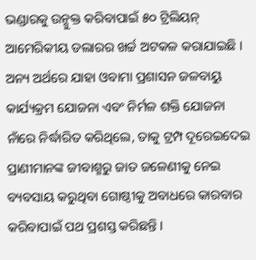ଭଣ୍ଡାରକୁ ଉନ୍ମୁକ୍ତ କରିବାପାଇଁ ୫୦ ଟ୍ରିଲିୟନ୍ ଆମେରିକୀୟ ଡଲାରର ଖର୍ଚ୍ଚ ଅଟକଳ କରାଯାଇଛି ।
ଅନ୍ୟ ଅର୍ଥରେ ଯାହା ଓବାମା ପ୍ରଶାସନ ଜଳବାୟୁ କାର୍ଯ୍ୟକ୍ରମ ଯୋଜନା ଏବଂ ନିର୍ମଳ ଶକ୍ତି ଯୋଜନା ନାଁରେ ନିର୍ଦ୍ଧାରିତ କରିଥିଲେ, ତାକୁ ଟ୍ରମ୍ପ ଦୂରେଇଦେଇ ପ୍ରାଣୀମାନଙ୍କ ଜୀବାଶ୍ମରୁ ଜାତ ଜଳେଣୀକୁ ନେଇ ବ୍ୟବସାୟ କରୁଥିବା ଗୋଷ୍ଠୀକୁ ଅବାଧରେ କାରବାର କରିବାପାଇଁ ପଥ ପ୍ରଶସ୍ତ କରିଛନ୍ତି ।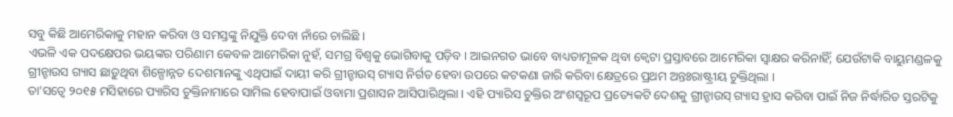ସବୁ କିଛି ଆମେରିକାକୁ ମହାନ କରିବା ଓ ସମସ୍ତଙ୍କୁ ନିଯୁକ୍ତି ଦେବା ନାଁରେ ଚାଲିଛି ।
ଏଭଳି ଏକ ପଦକ୍ଷେପର ଭୟଙ୍କର ପରିଣାମ କେବଳ ଆମେରିକା ନୁହଁ, ସମଗ୍ର ବିଶ୍ୱକୁ ଭୋଗିବାକୁ ପଡ଼ିବ । ଆଇନଗତ ଭାବେ ବାଧ୍ୟତାମୂଳକ ଥିବା କ୍ୱେଟା ପ୍ରସ୍ତାବରେ ଆମେରିକା ସ୍ୱାକ୍ଷର କରିନାହିଁ; ଯେଉଁଟାକି ବାୟୁମଣ୍ଡଳକୁ ଗ୍ରୀନ୍ହାଉସ ଗ୍ୟାସ ଛାଡ଼ୁଥିବା ଶିଳ୍ପୋନ୍ନତ ଦେଶମାନଙ୍କୁ ଏଥିପାଇଁ ଦାୟୀ କରି ଗ୍ରୀନ୍ହାଉସ୍ ଗ୍ୟାସ ନିର୍ଗତ ହେବା ଉପରେ କଟକଣା ଜାରି କରିବା କ୍ଷେତ୍ରରେ ପ୍ରଥମ ଅନ୍ତଃରାଷ୍ଟ୍ରୀୟ ଚୁକ୍ତିଥିଲା ।
ତା’ସତ୍ୱେ ୨୦୧୫ ମସିହାରେ ପ୍ୟାରିସ ଚୁକ୍ତିନାମାରେ ସାମିଲ ହେବାପାଇଁ ଓବାମା ପ୍ରଶାସନ ଆସିପାରିଥିଲା । ଏହି ପ୍ୟାରିସ ଚୁକ୍ତିର ଅଂଶସ୍ୱରୂପ ପ୍ରତ୍ୟେକଟି ଦେଶକୁ ଗ୍ରୀନ୍ହାଉସ୍ ଗ୍ୟାସ ହ୍ରାସ କରିବା ପାଇଁ ନିଜ ନିର୍ଦ୍ଧାରିତ ସ୍ତରଟିକୁ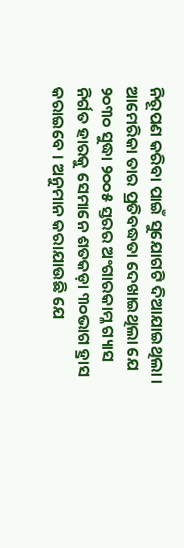ନିରୂପଣ କରିବା ପାଇଁ ସୁଯୋଗଟି ଦିଆଯାଇଥିଲା ।
ଆମେରିକା ତାର ପ୍ରତିବଦ୍ଧତା ଦେଖାଇଥିଲା ଯେ ୨୦୩୦ ସୁଦ୍ଧା ୨୦୦୫ ସ୍ତରର ଅଂଗାରକାମ୍ଳ ଗ୍ୟାସ ନିର୍ଗତ ହାରକୁ ସେମାନେ ଶତକଡ଼ା ୩୦ଭାଗ ହ୍ରାସ କରାଇବେ । ଅନୁମାନ କରାଯାଉଛି ଯେ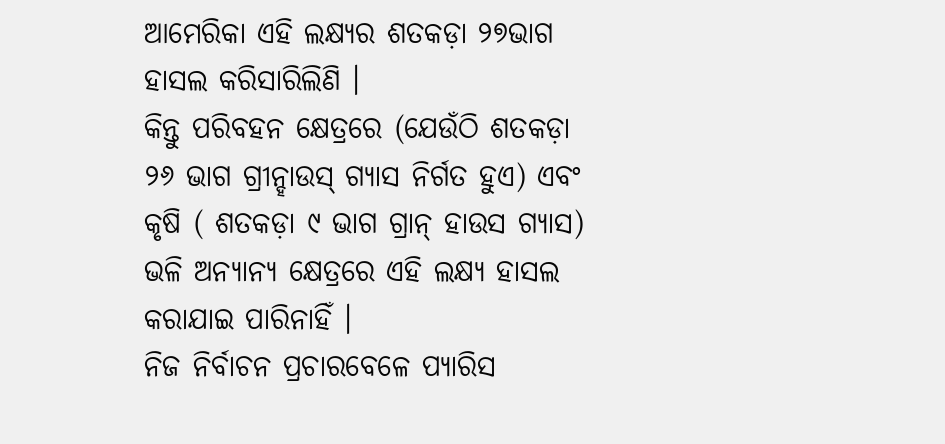ଆମେରିକା ଏହି ଲକ୍ଷ୍ୟର ଶତକଡ଼ା ୨୭ଭାଗ ହାସଲ କରିସାରିଲିଣି ।
କିନ୍ତୁ ପରିବହନ କ୍ଷେତ୍ରରେ (ଯେଉଁଠି ଶତକଡ଼ା ୨୬ ଭାଗ ଗ୍ରୀନ୍ହାଉସ୍ ଗ୍ୟାସ ନିର୍ଗତ ହୁଏ) ଏବଂ କୃଷି ( ଶତକଡ଼ା ୯ ଭାଗ ଗ୍ରାନ୍ ହାଉସ ଗ୍ୟାସ) ଭଳି ଅନ୍ୟାନ୍ୟ କ୍ଷେତ୍ରରେ ଏହି ଲକ୍ଷ୍ୟ ହାସଲ କରାଯାଇ ପାରିନାହିଁ ।
ନିଜ ନିର୍ବାଚନ ପ୍ରଚାରବେଳେ ପ୍ୟାରିସ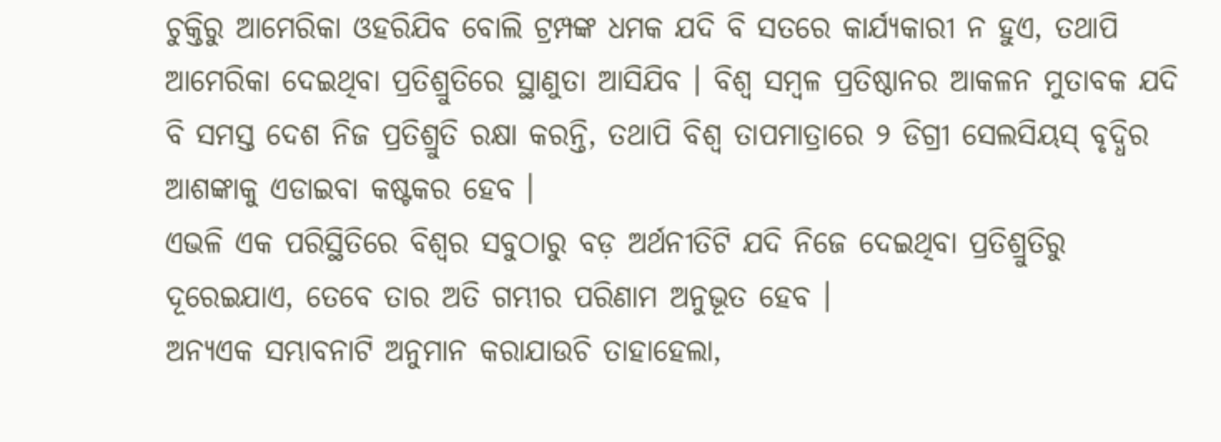ଚୁକ୍ତିରୁ ଆମେରିକା ଓହରିଯିବ ବୋଲି ଟ୍ରମ୍ପଙ୍କ ଧମକ ଯଦି ବି ସତରେ କାର୍ଯ୍ୟକାରୀ ନ ହୁଏ, ତଥାପି ଆମେରିକା ଦେଇଥିବା ପ୍ରତିଶ୍ରୁତିରେ ସ୍ଥାଣୁତା ଆସିଯିବ । ବିଶ୍ୱ ସମ୍ବଳ ପ୍ରତିଷ୍ଠାନର ଆକଳନ ମୁତାବକ ଯଦି ବି ସମସ୍ତ ଦେଶ ନିଜ ପ୍ରତିଶ୍ରୁତି ରକ୍ଷା କରନ୍ତି, ତଥାପି ବିଶ୍ୱ ତାପମାତ୍ରାରେ ୨ ଡିଗ୍ରୀ ସେଲସିୟସ୍ ବୃଦ୍ଧିର ଆଶଙ୍କାକୁ ଏଡାଇବା କଷ୍ଟକର ହେବ ।
ଏଭଳି ଏକ ପରିସ୍ଥିତିରେ ବିଶ୍ୱର ସବୁଠାରୁ ବଡ଼ ଅର୍ଥନୀତିଟି ଯଦି ନିଜେ ଦେଇଥିବା ପ୍ରତିଶ୍ରୁତିରୁ ଦୂରେଇଯାଏ, ତେବେ ତାର ଅତି ଗମ୍ଭୀର ପରିଣାମ ଅନୁଭୂତ ହେବ ।
ଅନ୍ୟଏକ ସମ୍ଭାବନାଟି ଅନୁମାନ କରାଯାଉଚି ତାହାହେଲା,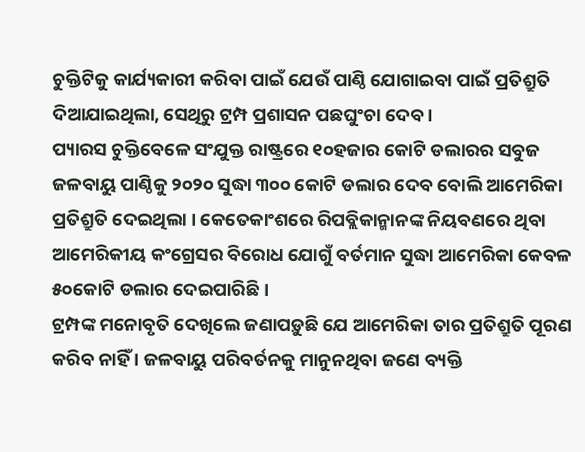ଚୁକ୍ତିଟିକୁ କାର୍ଯ୍ୟକାରୀ କରିବା ପାଇଁ ଯେଉଁ ପାଣ୍ଠି ଯୋଗାଇବା ପାଇଁ ପ୍ରତିଶ୍ରୁତି ଦିଆଯାଇଥିଲା, ସେଥିରୁ ଟ୍ରମ୍ପ ପ୍ରଶାସନ ପଛଘୁଂଚା ଦେବ ।
ପ୍ୟାରସ ଚୁକ୍ତିବେଳେ ସଂଯୁକ୍ତ ରାଷ୍ଟ୍ରରେ ୧୦ହଜାର କୋଟି ଡଲାରର ସବୁଜ ଜଳବାୟୁ ପାଣ୍ଠିକୁ ୨୦୨୦ ସୁଦ୍ଧା ୩୦୦ କୋଟି ଡଲାର ଦେବ ବୋଲି ଆମେରିକା ପ୍ରତିଶ୍ରୁତି ଦେଇଥିଲା । କେତେକାଂଶରେ ରିପବ୍ଲିକାନ୍ମାନଙ୍କ ନିୟବଣରେ ଥିବା ଆମେରିକୀୟ କଂଗ୍ରେସର ବିରୋଧ ଯୋଗୁଁ ବର୍ତମାନ ସୁଦ୍ଧା ଆମେରିକା କେବଳ ୫୦କୋଟି ଡଲାର ଦେଇପାରିଛି ।
ଟ୍ରମ୍ପଙ୍କ ମନୋବୃତି ଦେଖିଲେ ଜଣାପଡ଼ୁଛି ଯେ ଆମେରିକା ତାର ପ୍ରତିଶ୍ରୁତି ପୂରଣ କରିବ ନାହିଁ । ଜଳବାୟୁ ପରିବର୍ତନକୁ ମାନୁନଥିବା ଜଣେ ବ୍ୟକ୍ତି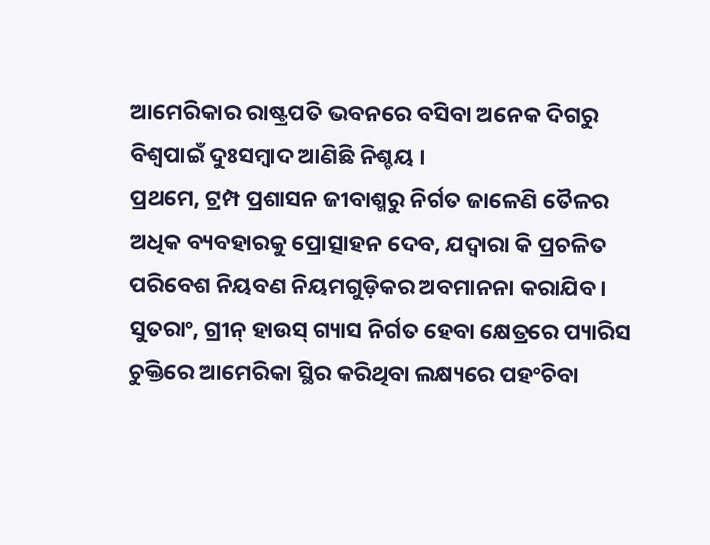ଆମେରିକାର ରାଷ୍ଟ୍ରପତି ଭବନରେ ବସିବା ଅନେକ ଦିଗରୁ ବିଶ୍ୱପାଇଁ ଦୁଃସମ୍ବାଦ ଆଣିଛି ନିଶ୍ଚୟ ।
ପ୍ରଥମେ, ଟ୍ରମ୍ପ ପ୍ରଶାସନ ଜୀବାଶ୍ମରୁ ନିର୍ଗତ ଜାଳେଣି ତୈଳର ଅଧିକ ବ୍ୟବହାରକୁ ପ୍ରୋତ୍ସାହନ ଦେବ, ଯଦ୍ୱାରା କି ପ୍ରଚଳିତ ପରିବେଶ ନିୟବଣ ନିୟମଗୁଡ଼ିକର ଅବମାନନା କରାଯିବ । ସୁତରାଂ, ଗ୍ରୀନ୍ ହାଉସ୍ ଗ୍ୟାସ ନିର୍ଗତ ହେବା କ୍ଷେତ୍ରରେ ପ୍ୟାରିସ ଚୁକ୍ତିରେ ଆମେରିକା ସ୍ଥିର କରିଥିବା ଲକ୍ଷ୍ୟରେ ପହଂଚିବା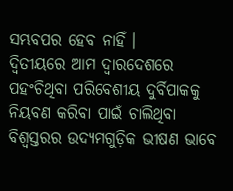ସମ୍ଭବପର ହେବ ନାହିଁ ।
ଦ୍ୱିତୀୟରେ ଆମ ଦ୍ୱାରଦେଶରେ ପହଂଚିଥିବା ପରିବେଶୀୟ ଦୁର୍ବିପାକକୁ ନିୟବଣ କରିବା ପାଇଁ ଚାଲିଥିବା ବିଶ୍ୱସ୍ତରର ଉଦ୍ୟମଗୁଡ଼ିକ ଭୀଷଣ ଭାବେ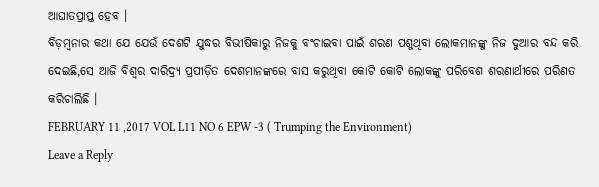ଆଘାତପ୍ରାପ୍ତ ହେବ ।
ବିଡ଼ମ୍ବନାର କଥା ଯେ ଯେଉଁ ଦେଶଟି ଯୁଦ୍ଧର ବିଭୀଷିକାରୁ ନିଜକୁ ବଂଚାଇବା ପାଇଁ ଶରଣ ପଶୁଥିବା ଲୋକମାନଙ୍କୁ ନିଜ ଦୁଆର ବନ୍ଦ କରି ଦେଇଛି,ସେ ଆଜି ବିଶ୍ୱର ଦାରିଦ୍ର୍ୟ ପ୍ରପୀଡ଼ିତ ଦେଶମାନଙ୍କରେ ବାସ କରୁଥିବା କୋଟି କୋଟି ଲୋକଙ୍କୁ ପରିବେଶ ଶରଣାର୍ଥୀରେ ପରିଣତ କରିଚାଲିଛି ।
FEBRUARY 11 ,2017 VOL L11 NO 6 EPW -3 ( Trumping the Environment)
Leave a Reply